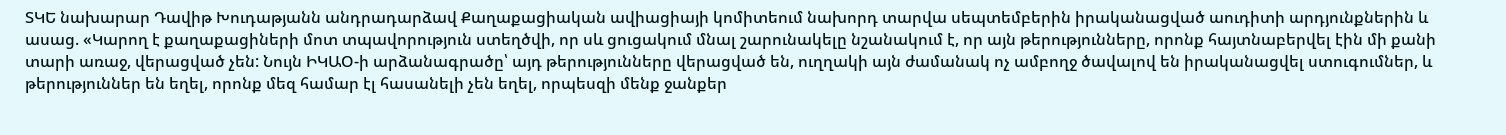ՏԿԵ նախարար Դավիթ Խուդաթյանն անդրադարձավ Քաղաքացիական ավիացիայի կոմիտեում նախորդ տարվա սեպտեմբերին իրականացված աուդիտի արդյունքներին և ասաց. «Կարող է քաղաքացիների մոտ տպավորություն ստեղծվի, որ սև ցուցակում մնալ շարունակելը նշանակում է, որ այն թերությունները, որոնք հայտնաբերվել էին մի քանի տարի առաջ, վերացված չեն: Նույն ԻԿԱՕ-ի արձանագրածը՝ այդ թերությունները վերացված են, ուղղակի այն ժամանակ ոչ ամբողջ ծավալով են իրականացվել ստուգումներ, և թերություններ են եղել, որոնք մեզ համար էլ հասանելի չեն եղել, որպեսզի մենք ջանքեր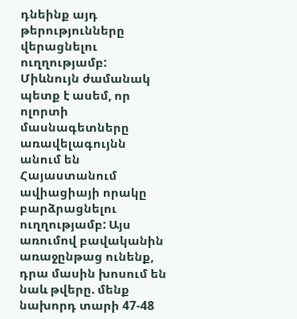դնեինք այդ թերությունները վերացնելու ուղղությամբ: Միևնույն ժամանակ պետք է ասեմ, որ ոլորտի մասնագետները առավելագույնն անում են Հայաստանում ավիացիայի որակը բարձրացնելու ուղղությամբ: Այս առումով բավականին առաջընթաց ունենք, դրա մասին խոսում են նաև թվերը. մենք նախորդ տարի 47-48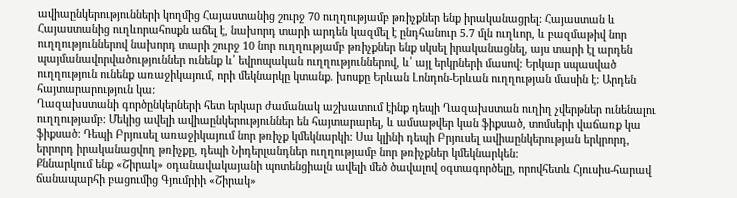ավիաընկերությունների կողմից Հայաստանից շուրջ 70 ուղղությամբ թռիչքներ ենք իրականացրել: Հայաստան և Հայաստանից ուղևորահոսքն աճել է, նախորդ տարի արդեն կազմել է ընդհանուր 5.7 մլն ուղևոր, և բազմաթիվ նոր ուղղություններով նախորդ տարի շուրջ 10 նոր ուղղությամբ թռիչքներ ենք սկսել իրականացնել, այս տարի էլ արդեն պայմանավորվածություններ ունենք և՛ եվրոպական ուղղություններով, և՛ այլ երկրների մասով: Երկար սպասված ուղղություն ունենք առաջիկայում, որի մեկնարկը կտանք. խոսքը Երևան Լոնդոն-Երևան ուղղության մասին է: Արդեն հայտարարություն կա:
Ղազախստանի գործընկերների հետ երկար ժամանակ աշխատում էինք դեպի Ղազախստան ուղիղ չվերթներ ունենալու ուղղությամբ: Մեկից ավելի ավիաընկերություններ են հայտարարել, և ամսաթվեր կան ֆիքսած, տոմսերի վաճառք կա ֆիքսած: Դեպի Բրյուսել առաջիկայում նոր թռիչք կմեկնարկի: Սա կլինի դեպի Բրյուսել ավիաընկերության երկրորդ, երրորդ իրականացվող թռիչքը, դեպի Նիդերլանդներ ուղղությամբ նոր թռիչքներ կմեկնարկեն:
Քննարկում ենք «Շիրակ» օդանավակայանի պոտենցիալն ավելի մեծ ծավալով օգտագործելը, որովհետև Հյուսիս-հարավ ճանապարհի բացումից Գյումրիի «Շիրակ»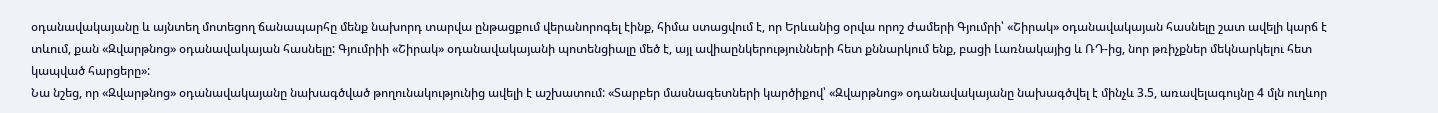օդանավակայանը և այնտեղ մոտեցող ճանապարհը մենք նախորդ տարվա ընթացքում վերանորոգել էինք, հիմա ստացվում է, որ Երևանից օրվա որոշ ժամերի Գյումրի՝ «Շիրակ» օդանավակայան հասնելը շատ ավելի կարճ է տևում, քան «Զվարթնոց» օդանավակայան հասնելը: Գյումրիի «Շիրակ» օդանավակայանի պոտենցիալը մեծ է, այլ ավիաընկերությունների հետ քննարկում ենք, բացի Լառնակայից և ՌԴ-ից, նոր թռիչքներ մեկնարկելու հետ կապված հարցերը»:
Նա նշեց, որ «Զվարթնոց» օդանավակայանը նախագծված թողունակությունից ավելի է աշխատում: «Տարբեր մասնագետների կարծիքով՝ «Զվարթնոց» օդանավակայանը նախագծվել է մինչև 3.5, առավելագույնը 4 մլն ուղևոր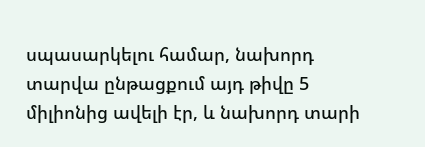սպասարկելու համար, նախորդ տարվա ընթացքում այդ թիվը 5 միլիոնից ավելի էր, և նախորդ տարի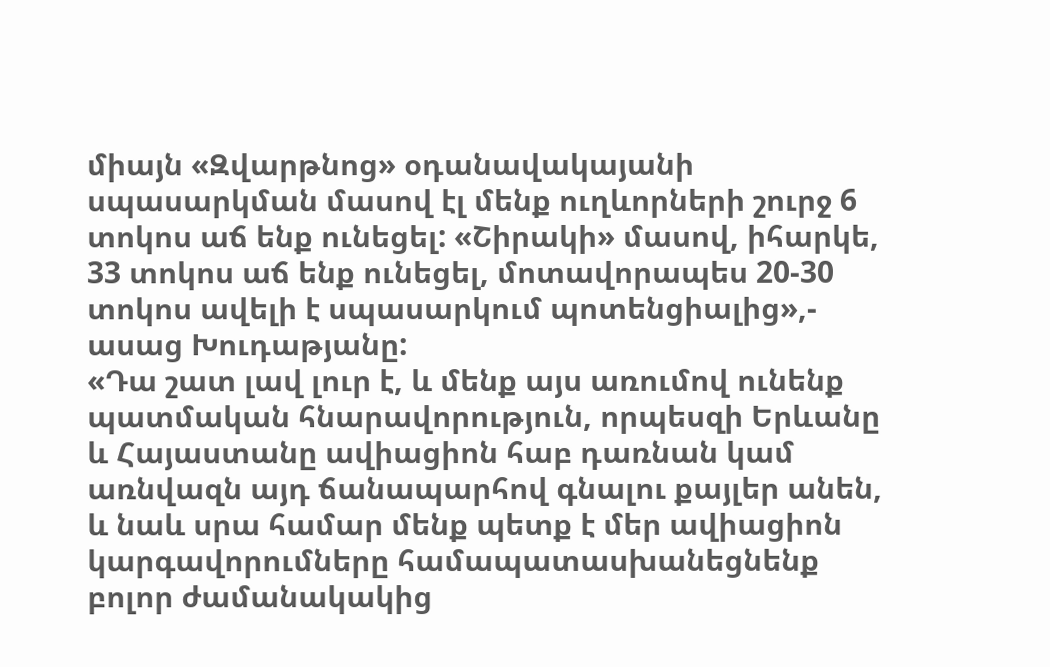միայն «Զվարթնոց» օդանավակայանի սպասարկման մասով էլ մենք ուղևորների շուրջ 6 տոկոս աճ ենք ունեցել: «Շիրակի» մասով, իհարկե, 33 տոկոս աճ ենք ունեցել, մոտավորապես 20-30 տոկոս ավելի է սպասարկում պոտենցիալից»,- ասաց Խուդաթյանը:
«Դա շատ լավ լուր է, և մենք այս առումով ունենք պատմական հնարավորություն, որպեսզի Երևանը և Հայաստանը ավիացիոն հաբ դառնան կամ առնվազն այդ ճանապարհով գնալու քայլեր անեն, և նաև սրա համար մենք պետք է մեր ավիացիոն կարգավորումները համապատասխանեցնենք բոլոր ժամանակակից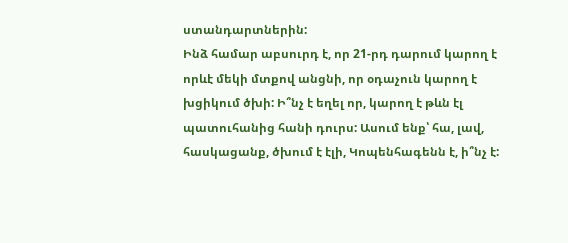ստանդարտներին:
Ինձ համար աբսուրդ է, որ 21-րդ դարում կարող է որևէ մեկի մտքով անցնի, որ օդաչուն կարող է խցիկում ծխի: Ի՞նչ է եղել որ, կարող է թևն էլ պատուհանից հանի դուրս: Ասում ենք՝ հա, լավ, հասկացանք, ծխում է էլի, Կոպենհագենն է, ի՞նչ է: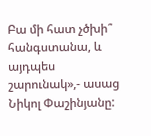Բա մի հատ չծխի՞ հանգստանա, և այդպես շարունակ»,- ասաց Նիկոլ Փաշինյանը: